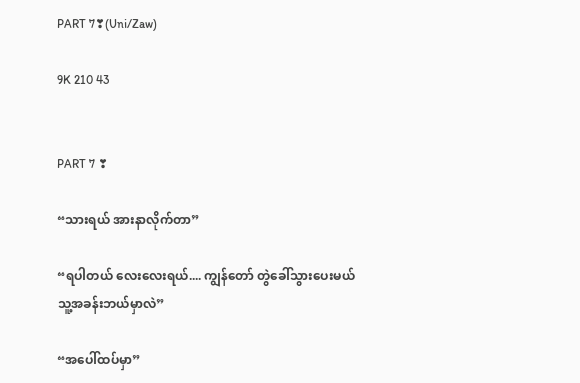PART 7❣(Uni/Zaw)

9K 210 43


PART 7 ❣

“သားရယ် အားနာလိုက်တာ”

“ရပါတယ် လေးလေးရယ်.... ကျွန်တော် တွဲခေါ်သွားပေးမယ် သူ့အခန်းဘယ်မှာလဲ”

“အပေါ်ထပ်မှာ”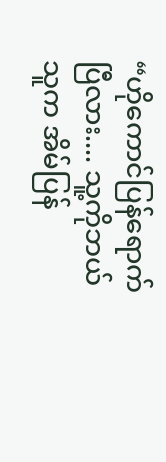“ဟိုကောင်ပြန်ရောက်ပြီလား.... သူ့ကိုဘယ်သူက အိမ်‌ပြန်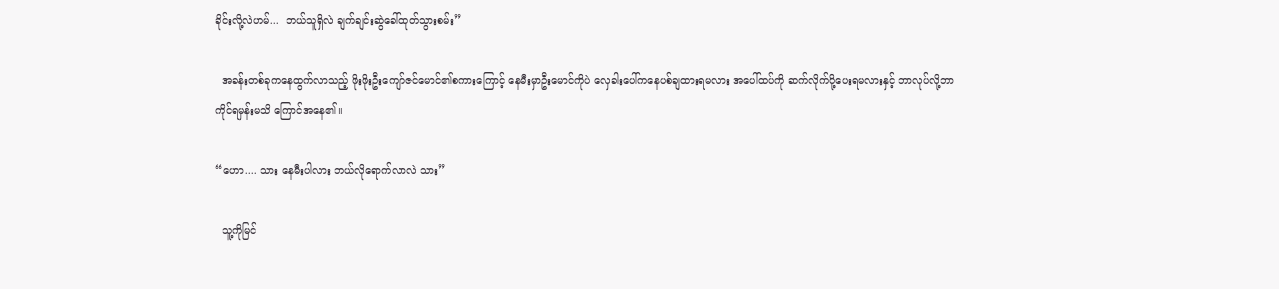ခိုင်းလို့လဲဟမ်...  ဘယ်သူရှိလဲ ချက်ချင်းဆွဲခေါ်ထုတ်သွားစမ်း”

  အခန်းတစ်ခုကနေထွက်လာသည့် ဖိုးဖိုးဦးကျော်ဇင်မောင်၏စကားကြောင့် နေမီးမှာဦးမောင်ကိုပဲ လှေခါးပေါ်ကနေပစ်ချထားရမလား အပေါ်ထပ်ကို ဆက်လိုက်ပို့ပေးရမလားနှင့် ဘာလုပ်လို့ဘာကိုင်ရမှန်းမသိ ကြောင်အနေ၏။

“ဟော.... သား နေမီးပါလား ဘယ်လိုရောက်လာလဲ သား”

  သူ့ကိုမြင်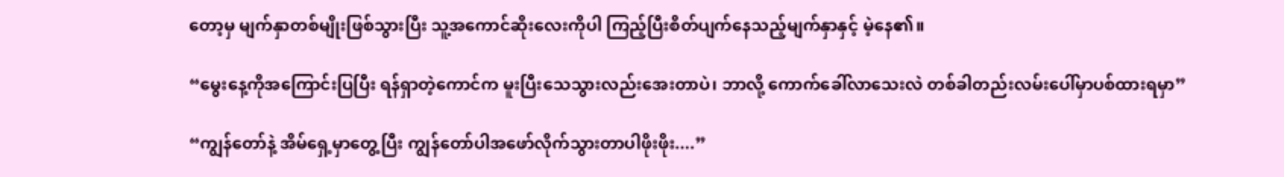တော့မှ မျက်နှာတစ်မျိုးဖြစ်သွားပြီး သူ့အကောင်ဆိုးလေးကိုပါ ကြည့်ပြီးစိတ်ပျက်နေသည့်မျက်နှာနှင့် မဲ့နေ၏။

“မွေးနေ့ကိုအကြောင်းပြပြီး ရန်ရှာတဲ့ကောင်က မူးပြီးသေသွားလည်းအေးတာပဲ၊ ဘာလို့ ကောက်ခေါ်လာသေးလဲ တစ်ခါတည်းလမ်းပေါ်မှာပစ်ထားရမှာ”

“ကျွန်တော်နဲ့ အိမ်ရှေ့မှာတွေ့ပြီး ကျွန်တော်ပါအဖော်လိုက်သွားတာပါဖိုးဖိုး....”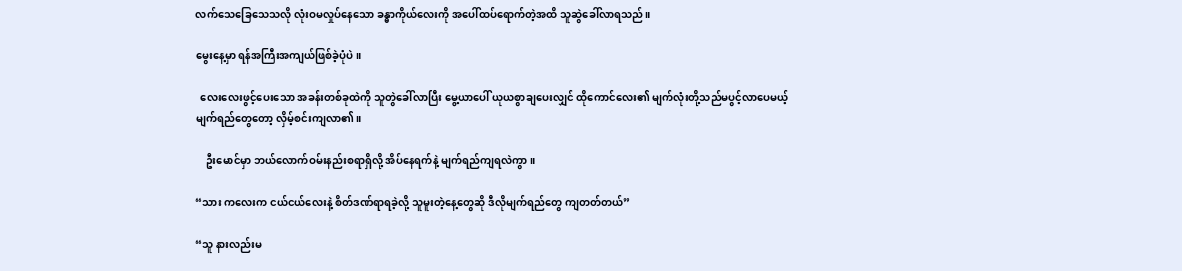လက်သေခြေသေသလို လုံးဝမလှုပ်နေသော ခန္ဓာကိုယ်လေးကို အပေါ်ထပ်ရောက်တဲ့အထိ သူဆွဲခေါ်လာရသည်။

မွေးနေ့မှာ ရန်အကြီးအကျယ်ဖြစ်ခဲ့ပုံပဲ။

  လေးလေးဖွင့်ပေးသော အခန်းတစ်ခုထဲကို သူတွဲခေါ်လာပြီး မွေ့ယာပေါ် ယုယစွာချပေးလျှင် ထိုကောင်လေး၏ မျက်လုံးတို့သည်မပွင့်လာပေမယ့် မျက်ရည်တွေတော့ လှိမ့်စင်းကျ‌လာ၏။

    ဦးမောင်မှာ ဘယ်လောက်ဝမ်းနည်းစရာရှိလို့ အိပ်နေရက်နဲ့ မျက်ရည်ကျရလဲကွာ။

“သား ကလေးက ငယ်ငယ်လေးနဲ့ စိတ်ဒဏ်ရာရခဲ့လို့ သူမူးတဲ့နေ့တွေဆို ဒီလိုမျက်ရည်တွေ ကျတတ်တယ်”

“သူ နားလည်းမ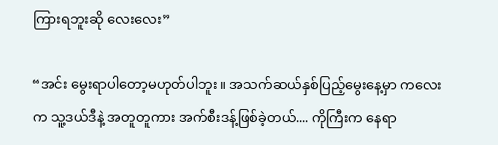ကြားရဘူးဆို လေးလေး”

“အင်း မွေးရာပါတော့မဟုတ်ပါဘူး။ အသက်ဆယ်နှစ်ပြည့်မွေးနေ့မှာ ကလေးက သူ့ဒယ်ဒီနဲ့ အတူတူကား အက်စီးဒန့်ဖြစ်ခဲ့တယ်.... ကိုကြီးက နေရာ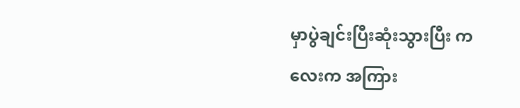မှာပွဲချင်းပြီးဆုံးသွားပြီး ကလေးက အကြား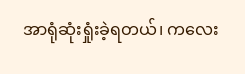အာရုံဆုံးရှုံးခဲ့ရတယ်၊ ကလေး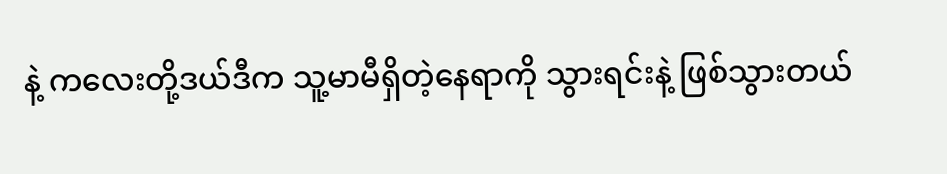နဲ့ ကလေးတို့ဒယ်ဒီက သူ့မာမီရှိတဲ့နေရာကို သွားရင်းနဲ့ ဖြစ်သွားတယ်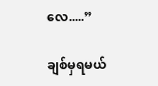လေ.....”

ချစ်မှရမယ်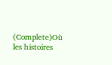(Complete)Où les histoires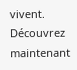vivent. Découvrez maintenant